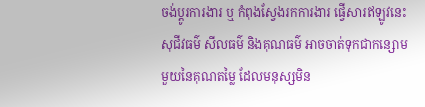ចង់ប្តូរការងារ ឬ កំពុងស្វែងរកការងារ ផ្វើសារឥឡូវនេះ
សុជីវធម៌ សីលធម៌ និងគុណធម៌ អាចចាត់ទុកជាកន្សោមមួយនៃគុណតម្លៃ ដែលមនុស្សមិន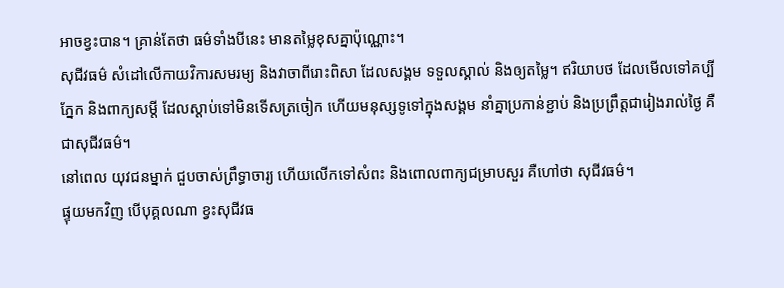អាចខ្វះបាន។ គ្រាន់តែថា ធម៌ទាំងបីនេះ មានតម្លៃខុសគ្នាប៉ុណ្ណោះ។
សុជីវធម៌ សំដៅលើកាយវិការសមរម្យ និងវាចាពីរោះពិសា ដែលសង្គម ទទួលស្គាល់ និងឲ្យតម្លៃ។ ឥរិយាបថ ដែលមើលទៅគប្បីភ្នែក និងពាក្យសម្តី ដែលស្តាប់ទៅមិនទើសត្រចៀក ហើយមនុស្សទូទៅក្នុងសង្គម នាំគ្នាប្រកាន់ខ្ជាប់ និងប្រព្រឹត្តជារៀងរាល់ថ្ងៃ គឺជាសុជីវធម៌។
នៅពេល យុវជនម្នាក់ ជួបចាស់ព្រឹទ្ធាចារ្យ ហើយលើកទៅសំពះ និងពោលពាក្យជម្រាបសួរ គឺហៅថា សុជីវធម៌។
ផ្ទុយមកវិញ បើបុគ្គលណា ខ្វះសុជីវធ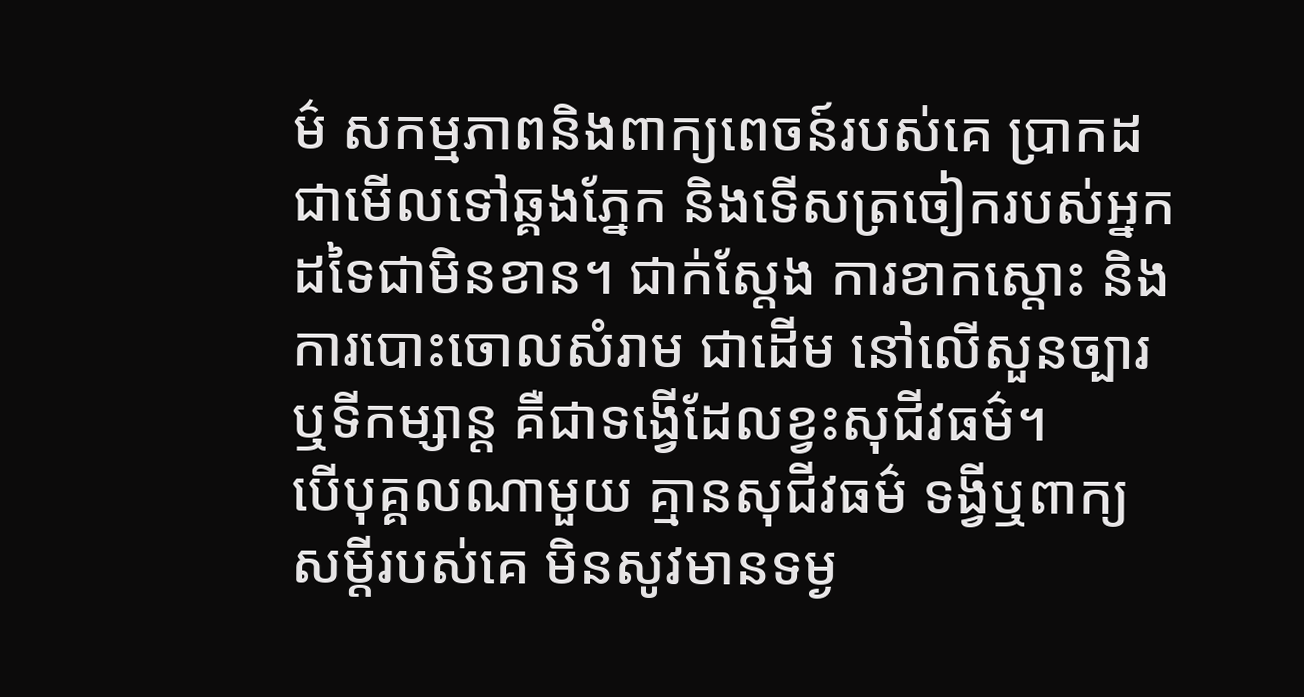ម៌ សកម្មភាពនិងពាក្យពេចន៍របស់គេ ប្រាកដជាមើលទៅឆ្គងភ្នែក និងទើសត្រចៀករបស់អ្នកដទៃជាមិនខាន។ ជាក់ស្តែង ការខាកស្តោះ និងការបោះចោលសំរាម ជាដើម នៅលើសួនច្បារ ឬទីកម្សាន្ត គឺជាទង្វើដែលខ្វះសុជីវធម៌។
បើបុគ្គលណាមួយ គ្មានសុជីវធម៌ ទង្វីឬពាក្យសម្តីរបស់គេ មិនសូវមានទម្ង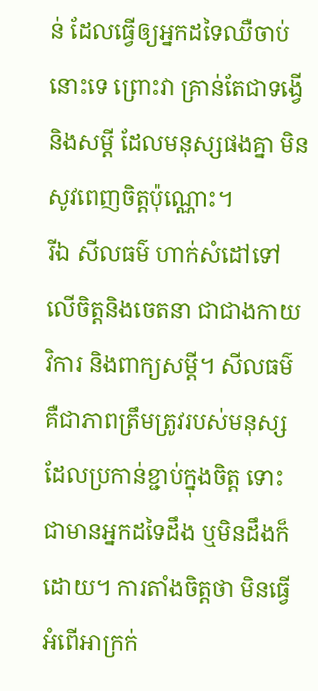ន់ ដែលធ្វើឲ្យអ្នកដទៃឈឺចាប់នោះទេ ព្រោះវា គ្រាន់តែជាទង្វើ និងសម្តី ដែលមនុស្សផងគ្នា មិនសូវពេញចិត្តប៉ុណ្ណោះ។
រីឯ សីលធម៌ ហាក់សំដៅទៅលើចិត្តនិងចេតនា ជាជាងកាយវិការ និងពាក្យសម្តី។ សីលធម៌ គឺជាភាពត្រឹមត្រូវរបស់មនុស្ស ដែលប្រកាន់ខ្ជាប់ក្នុងចិត្ត ទោះជាមានអ្នកដទៃដឹង ឬមិនដឹងក៏ដោយ។ ការតាំងចិត្តថា មិនធ្វើអំពើអាក្រក់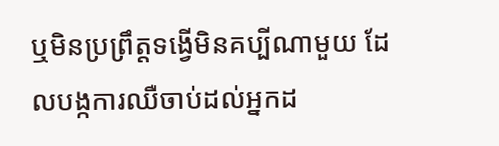ឬមិនប្រព្រឹត្តទង្វើមិនគប្បីណាមួយ ដែលបង្កការឈឺចាប់ដល់អ្នកដ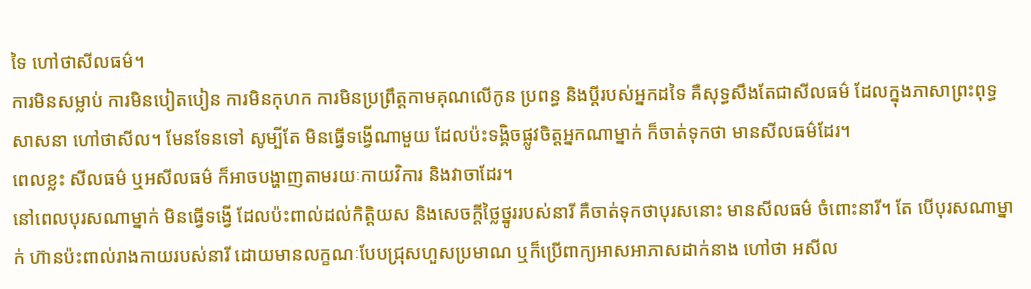ទៃ ហៅថាសីលធម៌។
ការមិនសម្លាប់ ការមិនបៀតបៀន ការមិនកុហក ការមិនប្រព្រឹត្តកាមគុណលើកូន ប្រពន្ធ និងប្តីរបស់អ្នកដទៃ គឺសុទ្ធសឹងតែជាសីលធម៌ ដែលក្នុងភាសាព្រះពុទ្ធសាសនា ហៅថាសីល។ មែនទែនទៅ សូម្បីតែ មិនធ្វើទង្វើណាមួយ ដែលប៉ះទង្គិចផ្លូវចិត្តអ្នកណាម្នាក់ ក៏ចាត់ទុកថា មានសីលធម៌ដែរ។
ពេលខ្លះ សីលធម៌ ឬអសីលធម៌ ក៏អាចបង្ហាញតាមរយៈកាយវិការ និងវាចាដែរ។
នៅពេលបុរសណាម្នាក់ មិនធ្វើទង្វើ ដែលប៉ះពាល់ដល់កិត្តិយស និងសេចក្តីថ្លៃថ្នូររបស់នារី គឺចាត់ទុកថាបុរសនោះ មានសីលធម៌ ចំពោះនារី។ តែ បើបុរសណាម្នាក់ ហ៊ានប៉ះពាល់រាងកាយរបស់នារី ដោយមានលក្ខណៈបែបជ្រុសហួសប្រមាណ ឬក៏ប្រើពាក្យអាសអាភាសដាក់នាង ហៅថា អសីល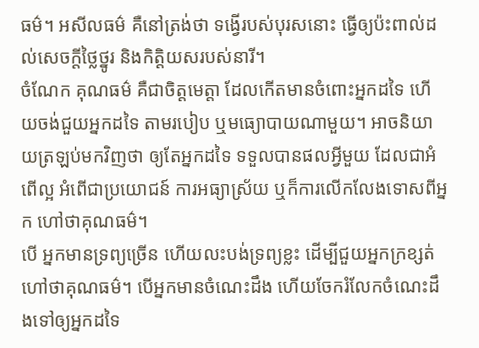ធម៌។ អសីលធម៌ គឺនៅត្រង់ថា ទង្វើរបស់បុរសនោះ ធ្វើឲ្យប៉ះពាល់ដល់សេចក្តីថ្លៃថ្នូរ និងកិត្តិយសរបស់នារី។
ចំណែក គុណធម៌ គឺជាចិត្តមេត្តា ដែលកើតមានចំពោះអ្នកដទៃ ហើយចង់ជួយអ្នកដទៃ តាមរបៀប ឬមធ្យោបាយណាមួយ។ អាចនិយាយត្រឡប់មកវិញថា ឲ្យតែអ្នកដទៃ ទទួលបានផលអ្វីមួយ ដែលជាអំពើល្អ អំពើជាប្រយោជន៍ ការអធ្យាស្រ័យ ឬក៏ការលើកលែងទោសពីអ្នក ហៅថាគុណធម៌។
បើ អ្នកមានទ្រព្យច្រើន ហើយលះបង់ទ្រព្យខ្លះ ដើម្បីជួយអ្នកក្រខ្សត់ ហៅថាគុណធម៌។ បើអ្នកមានចំណេះដឹង ហើយចែករំលែកចំណេះដឹងទៅឲ្យអ្នកដទៃ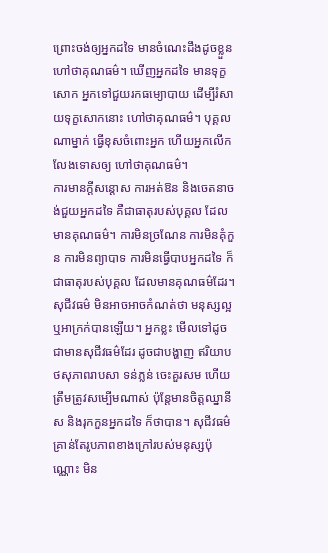ព្រោះចង់ឲ្យអ្នកដទៃ មានចំណេះដឹងដូចខ្លួន ហៅថាគុណធម៌។ ឃើញអ្នកដទៃ មានទុក្ខសោក អ្នកទៅជួយរកធម្យោបាយ ដើម្បីរំសាយទុក្ខសោកនោះ ហៅថាគុណធម៌។ បុគ្គលណាម្នាក់ ធ្វើខុសចំពោះអ្នក ហើយអ្នកលើកលែងទោសឲ្យ ហៅថាគុណធម៌។
ការមានក្តីសន្តោស ការអត់ឱន និងចេតនាចង់ជួយអ្នកដទៃ គឺជាធាតុរបស់បុគ្គល ដែលមានគុណធម៌។ ការមិនច្រណែន ការមិនគុំកួន ការមិនព្យាបាទ ការមិនធ្វើបាបអ្នកដទៃ ក៏ជាធាតុរបស់បុគ្គល ដែលមានគុណធម៌ដែរ។
សុជីវធម៌ មិនអាចអាចកំណត់ថា មនុស្សល្អឬអាក្រក់បានឡើយ។ អ្នកខ្លះ មើលទៅដូចជាមានសុជីវធម៌ដែរ ដូចជាបង្ហាញ ឥរិយាបថសុភាពរាបសា ទន់ភ្លន់ ចេះគួរសម ហើយត្រឹមត្រូវសម្បើមណាស់ ប៉ុន្តែមានចិត្តឈ្នានីស និងរុកកួនអ្នកដទៃ ក៏ថាបាន។ សុជីវធម៌ គ្រាន់តែរូបភាពខាងក្រៅរបស់មនុស្សប៉ុណ្ណោះ មិន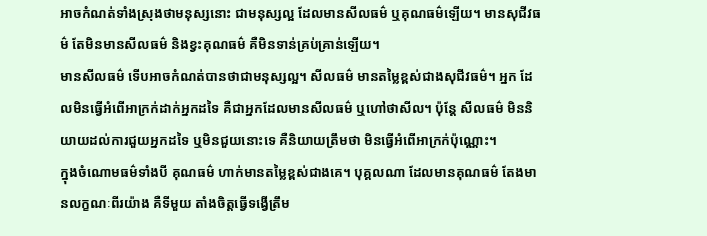អាចកំណត់ទាំងស្រុងថាមនុស្សនោះ ជាមនុស្សល្អ ដែលមានសីលធម៌ ឬគុណធម៌ឡើយ។ មានសុជីវធម៌ តែមិនមានសីលធម៌ និងខ្វះគុណធម៌ គឺមិនទាន់គ្រប់គ្រាន់ឡើយ។
មានសីលធម៌ ទើបអាចកំណត់បានថាជាមនុស្សល្អ។ សីលធម៌ មានតម្លៃខ្ពស់ជាងសុជីវធម៌។ អ្នក ដែលមិនធ្វើអំពើអាក្រក់ដាក់អ្នកដទៃ គឺជាអ្នកដែលមានសីលធម៌ ឬហៅថាសីល។ ប៉ុន្តែ សីលធម៌ មិននិយាយដល់ការជួយអ្នកដទៃ ឬមិនជួយនោះទេ គឺនិយាយត្រឹមថា មិនធ្វើអំពើអាក្រក់ប៉ុណ្ណោះ។
ក្នុងចំណោមធម៌ទាំងបី គុណធម៌ ហាក់មានតម្លៃខ្ពស់ជាងគេ។ បុគ្គលណា ដែលមានគុណធម៌ តែងមានលក្ខណៈពីរយ៉ាង គឺទីមួយ តាំងចិត្តធ្វើទង្វើត្រឹម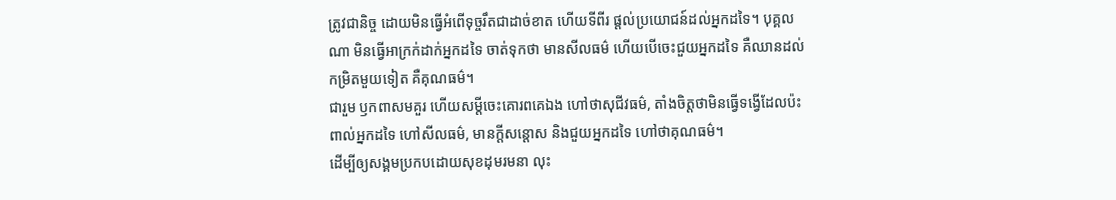ត្រូវជានិច្ច ដោយមិនធ្វើអំពើទុច្ចរឹតជាដាច់ខាត ហើយទីពីរ ផ្តល់ប្រយោជន៍ដល់អ្នកដទៃ។ បុគ្គលណា មិនធ្វើអាក្រក់ដាក់អ្នកដទៃ ចាត់ទុកថា មានសីលធម៌ ហើយបើចេះជួយអ្នកដទៃ គឺឈានដល់កម្រិតមួយទៀត គឺគុណធម៌។
ជារួម ឫកពាសមគួរ ហើយសម្តីចេះគោរពគេឯង ហៅថាសុជីវធម៌, តាំងចិត្តថាមិនធ្វើទង្វើដែលប៉ះពាល់អ្នកដទៃ ហៅសីលធម៌, មានក្តីសន្តោស និងជួយអ្នកដទៃ ហៅថាគុណធម៌។
ដើម្បីឲ្យសង្គមប្រកបដោយសុខដុមរមនា លុះ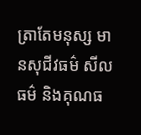ត្រាតែមនុស្ស មានសុជីវធម៌ សីលធម៌ និងគុណធ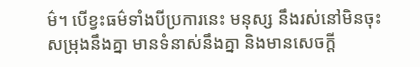ម៌។ បើខ្វះធម៌ទាំងបីប្រការនេះ មនុស្ស នឹងរស់នៅមិនចុះសម្រុងនឹងគ្នា មានទំនាស់នឹងគ្នា និងមានសេចក្តី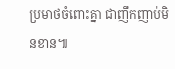ប្រមាថចំពោះគ្នា ជាញឹកញាប់មិនខាន៕